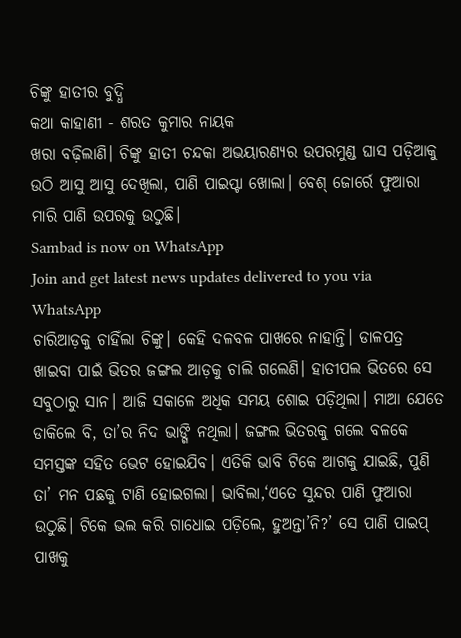ଚିଙ୍କୁ ହାତୀର ବୁଦ୍ଧି
କଥା କାହାଣୀ - ଶରତ କୁମାର ନାୟକ
ଖରା ବଢ଼ିଲାଣି। ଚିଙ୍କୁ ହାତୀ ଚନ୍ଦକା ଅଭୟାରଣ୍ୟର ଉପରମୁଣ୍ଡ ଘାସ ପଡ଼ିଆକୁ ଉଠି ଆସୁ ଆସୁ ଦେଖିଲା, ପାଣି ପାଇପ୍ଟା ଖୋଲା। ବେଶ୍ ଜୋର୍ରେ ଫୁଆରା ମାରି ପାଣି ଉପରକୁ ଉଠୁଛି।
Sambad is now on WhatsApp
Join and get latest news updates delivered to you via WhatsApp
ଚାରିଆଡ଼କୁ ଚାହିଁଲା ଚିଙ୍କୁ। କେହି ଦଳବଳ ପାଖରେ ନାହାନ୍ତି। ଡାଳପତ୍ର ଖାଇବା ପାଇଁ ଭିତର ଜଙ୍ଗଲ ଆଡ଼କୁ ଚାଲି ଗଲେଣି। ହାତୀପଲ ଭିତରେ ସେ ସବୁଠାରୁ ସାନ। ଆଜି ସକାଳେ ଅଧିକ ସମୟ ଶୋଇ ପଡ଼ିଥିଲା। ମାଆ ଯେତେ ଡାକିଲେ ବି, ତା’ର ନିଦ ଭାଙ୍ଗି ନଥିଲା। ଜଙ୍ଗଲ ଭିତରକୁ ଗଲେ ବଳକେ ସମସ୍ତଙ୍କ ସହିତ ଭେଟ ହୋଇଯିବ। ଏତିକି ଭାବି ଟିକେ ଆଗକୁ ଯାଇଛି, ପୁଣି ତା’ ମନ ପଛକୁ ଟାଣି ହୋଇଗଲା। ଭାବିଲା,‘ଏତେ ସୁନ୍ଦର ପାଣି ଫୁଆରା ଉଠୁଛି। ଟିକେ ଭଲ କରି ଗାଧୋଇ ପଡ଼ିଲେ, ହୁଅନ୍ତା’ନି?’ ସେ ପାଣି ପାଇପ୍ ପାଖକୁ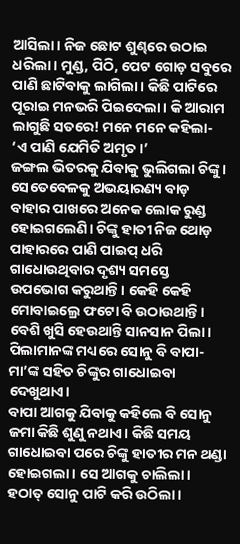ଆସିଲା। ନିଜ ଛୋଟ ଶୁଣ୍ଢରେ ଉଠାଇ ଧରିଲା। ମୁଣ୍ଡ, ପିଠି, ପେଟ ଗୋଡ଼ ସବୁରେ ପାଣି ଛାଟିବାକୁ ଲାଗିଲା। କିଛି ପାଟିରେ ପୂରାଇ ମନଭରି ପିଇଦେଲା। କି ଆରାମ ଲାଗୁଛି ସତରେ! ମନେ ମନେ କହିଲା- ‘ଏ ପାଣି ଯେମିତି ଅମୃତ।’
ଜଙ୍ଗଲ ଭିତରକୁ ଯିବାକୁ ଭୁଲିଗଲା ଚିଙ୍କୁ। ସେତେବେଳକୁ ଅଭୟାରଣ୍ୟ ବାଡ଼ ବାହାର ପାଖରେ ଅନେକ ଲୋକ ରୁଣ୍ଡ ହୋଇଗଲେଣି। ଚିଙ୍କୁ ହାତୀ ନିଜ ଥୋଡ଼ ପାହାରରେ ପାଣି ପାଇପ୍ ଧରି ଗାଧୋଉଥିବାର ଦୃଶ୍ୟ ସମସ୍ତେ ଉପଭୋଗ କରୁଥାନ୍ତି। କେହି କେହି ମୋବାଇଲ୍ରେ ଫଟୋ ବି ଉଠାଉଥାନ୍ତି। ବେଶି ଖୁସି ହେଉଥାନ୍ତି ସାନସାନ ପିଲା। ପିଲାମାନଙ୍କ ମଧ୍ୟରେ ସୋନୁ ବି ବାପା-ମା’ଙ୍କ ସହିତ ଚିଙ୍କୁର ଗାଧୋଇବା ଦେଖୁଥାଏ।
ବାପା ଆଗକୁ ଯିବାକୁ କହିଲେ ବି ସୋନୁ ଜମା କିଛି ଶୁଣୁ ନଥାଏ। କିଛି ସମୟ ଗାଧୋଇବା ପରେ ଚିଙ୍କୁ ହାତୀର ମନ ଥଣ୍ଡା ହୋଇଗଲା। ସେ ଆଗକୁ ଚାଲିଲା। ହଠାତ୍ ସୋନୁ ପାଟି କରି ଉଠିଲା।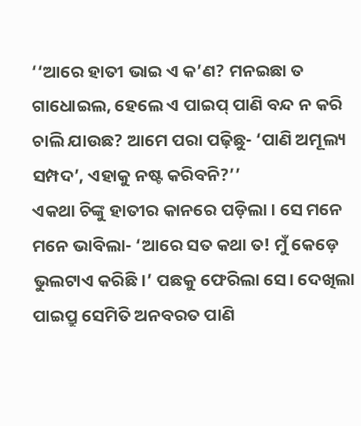‘‘ଆରେ ହାତୀ ଭାଇ ଏ କ’ଣ? ମନଇଛା ତ ଗାଧୋଇଲ, ହେଲେ ଏ ପାଇପ୍ ପାଣି ବନ୍ଦ ନ କରି ଚାଲି ଯାଉଛ? ଆମେ ପରା ପଢ଼ିଛୁ- ‘ପାଣି ଅମୂଲ୍ୟ ସମ୍ପଦ’, ଏହାକୁ ନଷ୍ଟ କରିବନି?’’
ଏକଥା ଚିଙ୍କୁ ହାତୀର କାନରେ ପଡ଼ିଲା। ସେ ମନେ ମନେ ଭାବିଲା- ‘ଆରେ ସତ କଥା ତ! ମୁଁ କେଡ଼େ ଭୁଲଟାଏ କରିଛି।’ ପଛକୁ ଫେରିଲା ସେ। ଦେଖିଲା ପାଇପ୍ରୁ ସେମିତି ଅନବରତ ପାଣି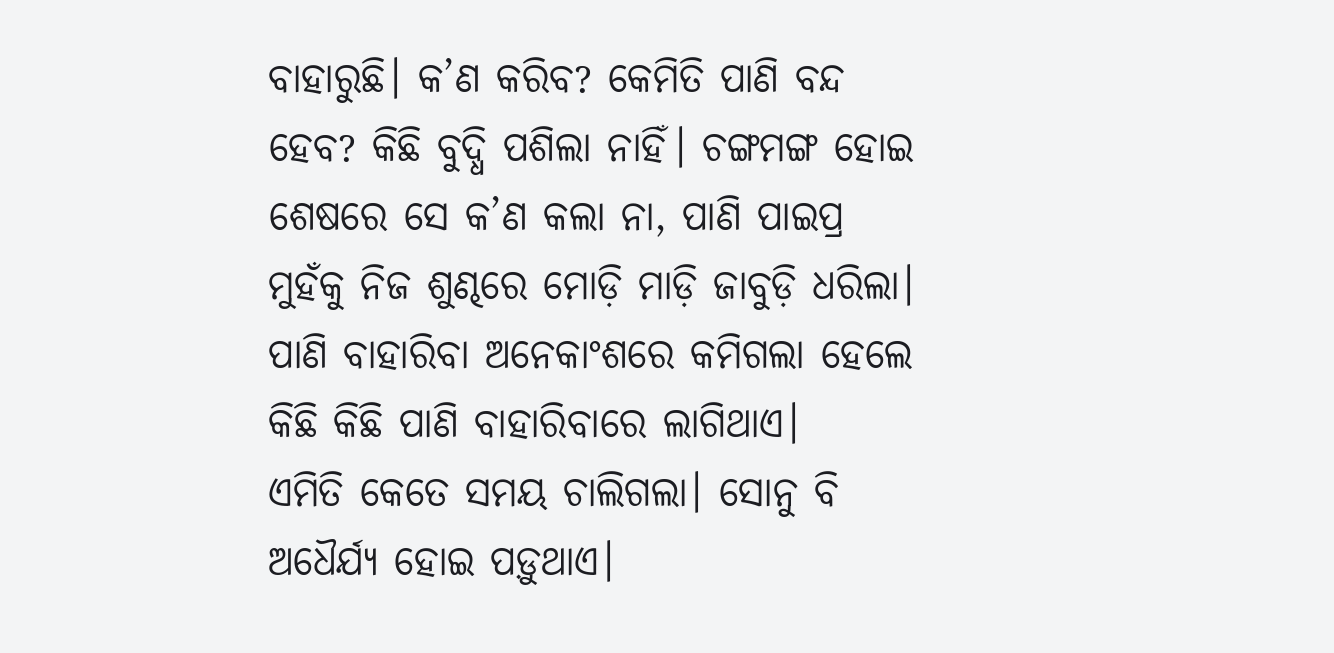ବାହାରୁଛି। କ’ଣ କରିବ? କେମିତି ପାଣି ବନ୍ଦ ହେବ? କିଛି ବୁଦ୍ଧି ପଶିଲା ନାହିଁ। ଚଙ୍ଗମଙ୍ଗ ହୋଇ ଶେଷରେ ସେ କ’ଣ କଲା ନା, ପାଣି ପାଇପ୍ର ମୁହଁକୁ ନିଜ ଶୁଣ୍ଢରେ ମୋଡ଼ି ମାଡ଼ି ଜାବୁଡ଼ି ଧରିଲା। ପାଣି ବାହାରିବା ଅନେକାଂଶରେ କମିଗଲା ହେଲେ କିଛି କିଛି ପାଣି ବାହାରିବାରେ ଲାଗିଥାଏ।
ଏମିତି କେତେ ସମୟ ଚାଲିଗଲା। ସୋନୁ ବି ଅଧୈର୍ଯ୍ୟ ହୋଇ ପଡ଼ୁଥାଏ।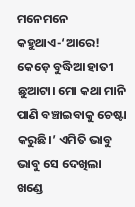ମନେମନେ କହୁଥାଏ-‘ଆରେ! କେଡ଼େ ବୁଦ୍ଧିଆ ହାତୀ ଛୁଆଟା। ମୋ କଥା ମାନି ପାଣି ବଞ୍ଚାଇବାକୁ ଚେଷ୍ଟା କରୁଛି।’ ଏମିତି ଭାବୁ ଭାବୁ ସେ ଦେଖିଲା ଖଣ୍ଡେ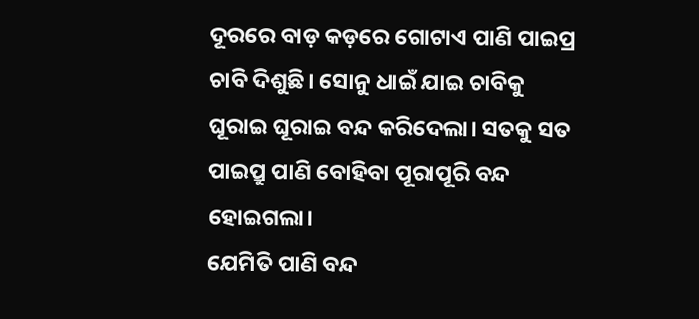ଦୂରରେ ବାଡ଼ କଡ଼ରେ ଗୋଟାଏ ପାଣି ପାଇପ୍ର ଚାବି ଦିଶୁଛି। ସୋନୁ ଧାଇଁ ଯାଇ ଚାବିକୁ ଘୂରାଇ ଘୂରାଇ ବନ୍ଦ କରିଦେଲା। ସତକୁ ସତ ପାଇପ୍ରୁ ପାଣି ବୋହିବା ପୂରାପୂରି ବନ୍ଦ ହୋଇଗଲା।
ଯେମିତି ପାଣି ବନ୍ଦ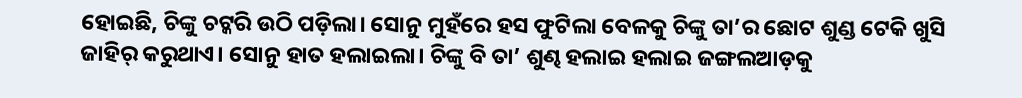ହୋଇଛି, ଚିଙ୍କୁ ଚଟ୍କରି ଉଠି ପଡ଼ିଲା। ସୋନୁ ମୁହଁରେ ହସ ଫୁଟିଲା ବେଳକୁ ଚିଙ୍କୁ ତା’ର ଛୋଟ ଶୁଣ୍ଡ ଟେକି ଖୁସି ଜାହିର୍ କରୁଥାଏ। ସୋନୁ ହାତ ହଲାଇଲା। ଚିଙ୍କୁ ବି ତା’ ଶୁଣ୍ଢ ହଲାଇ ହଲାଇ ଜଙ୍ଗଲଆଡ଼କୁ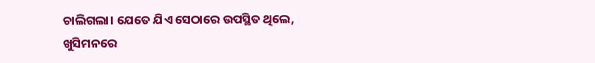ଚାଲିଗଲା। ଯେତେ ଯିଏ ସେଠାରେ ଉପସ୍ଥିତ ଥିଲେ, ଖୁସିମନରେ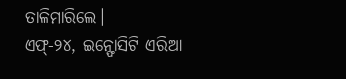ତାଳିମାରିଲେ।
ଏଫ୍-୨୪, ଇନ୍ଫୋସିଟି ଏରିଆ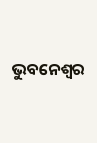ଭୁବନେଶ୍ୱର